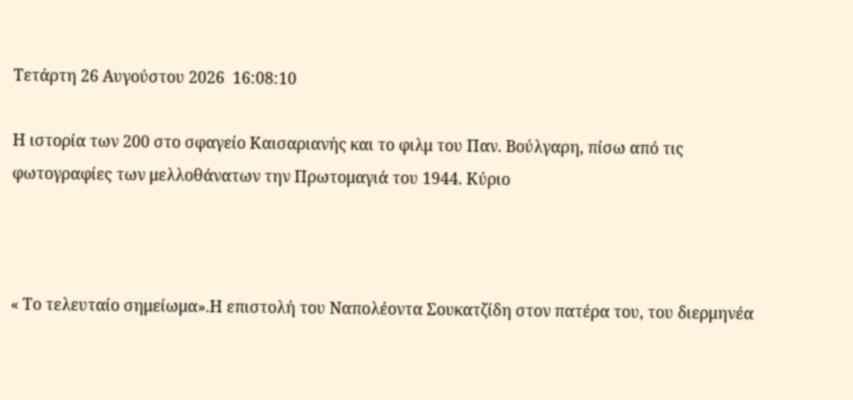Τετάρτη 26 Αυγούστου 2026  16:08:10

Η ιστορία των 200 στο σφαγείο Καισαριανής και το φιλμ του Παν. Βούλγαρη, πίσω από τις φωτογραφίες των μελλοθάνατων την Πρωτομαγιά του 1944. Κύριο



« Το τελευταίο σημείωμα».Η επιστολή του Ναπολέοντα Σουκατζίδη στον πατέρα του, του διερμηνέα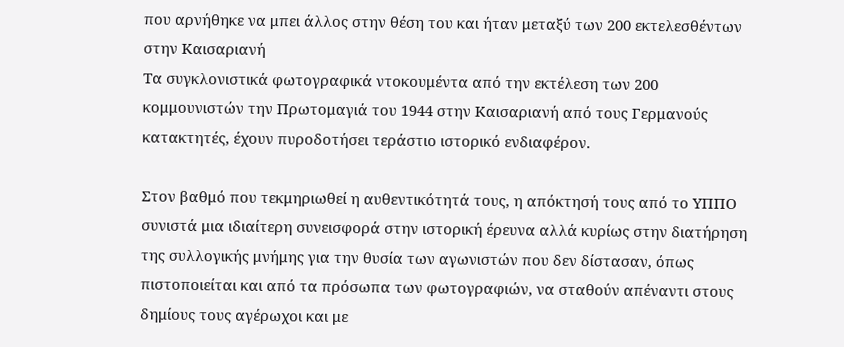που αρνήθηκε να μπει άλλος στην θέση του και ήταν μεταξύ των 200 εκτελεσθέντων στην Καισαριανή
Τα συγκλονιστικά φωτογραφικά ντοκουμέντα από την εκτέλεση των 200 κομμουνιστών την Πρωτομαγιά του 1944 στην Καισαριανή από τους Γερμανούς κατακτητές, έχουν πυροδοτήσει τεράστιο ιστορικό ενδιαφέρον.

Στον βαθμό που τεκμηριωθεί η αυθεντικότητά τους, η απόκτησή τους από το ΥΠΠΟ συνιστά μια ιδιαίτερη συνεισφορά στην ιστορική έρευνα αλλά κυρίως στην διατήρηση της συλλογικής μνήμης για την θυσία των αγωνιστών που δεν δίστασαν, όπως πιστοποιείται και από τα πρόσωπα των φωτογραφιών, να σταθούν απέναντι στους δημίους τους αγέρωχοι και με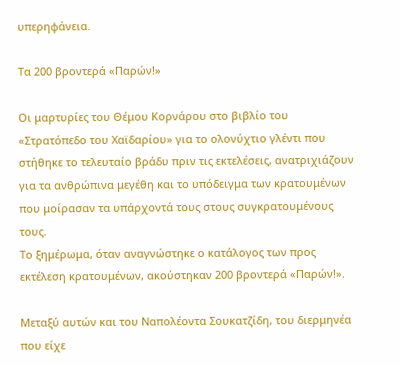υπερηφάνεια.

Τα 200 βροντερά «Παρών!»

Οι μαρτυρίες του Θέμου Κορνάρου στο βιβλίο του «Στρατόπεδο του Χαϊδαρίου» για το ολονύχτιο γλέντι που στήθηκε το τελευταίο βράδυ πριν τις εκτελέσεις, ανατριχιάζουν για τα ανθρώπινα μεγέθη και το υπόδειγμα των κρατουμένων που μοίρασαν τα υπάρχοντά τους στους συγκρατουμένους τους.
Το ξημέρωμα, όταν αναγνώστηκε ο κατάλογος των προς εκτέλεση κρατουμένων, ακούστηκαν 200 βροντερά «Παρών!».

Μεταξύ αυτών και του Ναπολέοντα Σουκατζίδη, του διερμηνέα που είχε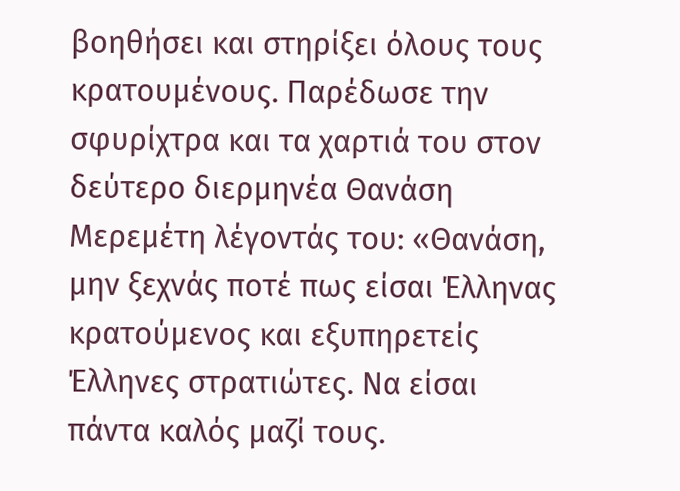βοηθήσει και στηρίξει όλους τους κρατουμένους. Παρέδωσε την σφυρίχτρα και τα χαρτιά του στον δεύτερο διερμηνέα Θανάση Μερεμέτη λέγοντάς του: «Θανάση, μην ξεχνάς ποτέ πως είσαι Έλληνας κρατούμενος και εξυπηρετείς Έλληνες στρατιώτες. Να είσαι πάντα καλός μαζί τους.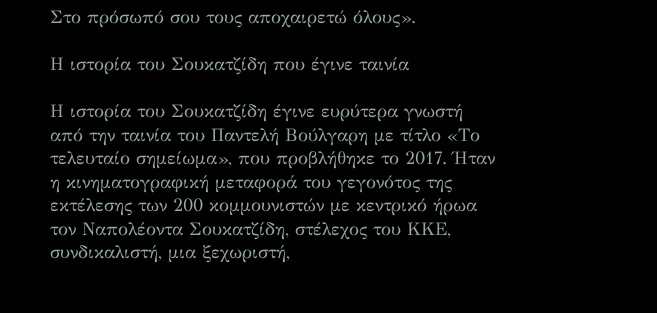Στο πρόσωπό σου τους αποχαιρετώ όλους».

Η ιστορία του Σουκατζίδη που έγινε ταινία

Η ιστορία του Σουκατζίδη έγινε ευρύτερα γνωστή από την ταινία του Παντελή Βούλγαρη με τίτλο «Το τελευταίο σημείωμα», που προβλήθηκε το 2017. Ήταν η κινηματογραφική μεταφορά του γεγονότος της εκτέλεσης των 200 κομμουνιστών με κεντρικό ήρωα τον Ναπολέοντα Σουκατζίδη, στέλεχος του ΚΚΕ, συνδικαλιστή, μια ξεχωριστή,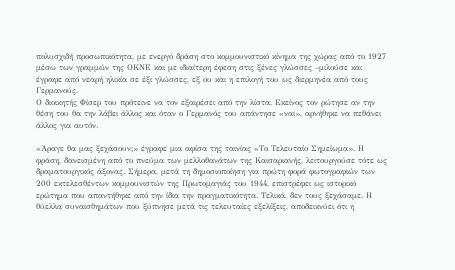πολυσχιδή προσωπικότητα, με ενεργό δράση στο κομμουνιστικό κίνημα της χώρας από το 1927 μέσω των γραμμών της ΟΚΝΕ και με ιδιαίτερη έφεση στις ξένες γλώσσες –μιλούσε και έγραφε από νεαρή ηλικία σε έξι γλώσσες, εξ ου και η επιλογή του ως διερμηνέα από τους Γερμανούς.
Ο διοικητής Φίσερ του πρότεινε να τον εξαιρέσει από την λίστα. Εκείνος τον ρώτησε αν την θέση του θα την λάβει άλλος και όταν ο Γερμανός του απάντησε «ναι», αρνήθηκε να πεθάνει άλλος για αυτόν.

«Άραγε θα μας ξεχάσουν;» έγραφε μια αφίσα της ταινίας «Το Τελευταίο Σημείωμα». Η φράση, δανεισμένη από το πνεύμα των μελλοθανάτων της Καισαριανής, λειτουργούσε τότε ως δραματουργικός άξονας. Σήμερα, μετά τη δημοσιοποίηση για πρώτη φορά φωτογραφιών των 200 εκτελεσθέντων κομμουνιστών της Πρωτομαγιάς του 1944, επιστρέφει ως ιστορικό ερώτημα που απαντήθηκε από την ίδια την πραγματικότητα. Τελικά, δεν τους ξεχάσαμε. Η θύελλα συναισθημάτων που ξύπνησε μετά τις τελευταίες εξελίξεις, αποδεικνύει ότι η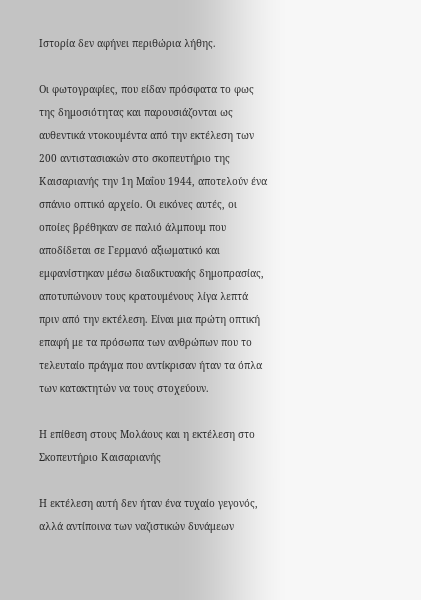Ιστορία δεν αφήνει περιθώρια λήθης.

Οι φωτογραφίες, που είδαν πρόσφατα το φως της δημοσιότητας και παρουσιάζονται ως αυθεντικά ντοκουμέντα από την εκτέλεση των 200 αντιστασιακών στο σκοπευτήριο της Καισαριανής την 1η Μαΐου 1944, αποτελούν ένα σπάνιο οπτικό αρχείο. Οι εικόνες αυτές, οι οποίες βρέθηκαν σε παλιό άλμπουμ που αποδίδεται σε Γερμανό αξιωματικό και εμφανίστηκαν μέσω διαδικτυακής δημοπρασίας, αποτυπώνουν τους κρατουμένους λίγα λεπτά πριν από την εκτέλεση. Είναι μια πρώτη οπτική επαφή με τα πρόσωπα των ανθρώπων που το τελευταίο πράγμα που αντίκρισαν ήταν τα όπλα των κατακτητών να τους στοχεύουν.

Η επίθεση στους Μολάους και η εκτέλεση στο Σκοπευτήριο Καισαριανής

Η εκτέλεση αυτή δεν ήταν ένα τυχαίο γεγονός, αλλά αντίποινα των ναζιστικών δυνάμεων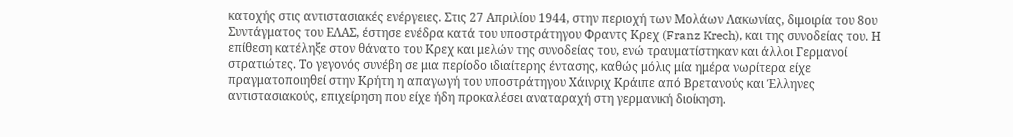κατοχής στις αντιστασιακές ενέργειες. Στις 27 Απριλίου 1944, στην περιοχή των Μολάων Λακωνίας, διμοιρία του 8ου Συντάγματος του ΕΛΑΣ, έστησε ενέδρα κατά του υποστράτηγου Φραντς Κρεχ (Franz Krech), και της συνοδείας του. Η επίθεση κατέληξε στον θάνατο του Κρεχ και μελών της συνοδείας του, ενώ τραυματίστηκαν και άλλοι Γερμανοί στρατιώτες. Το γεγονός συνέβη σε μια περίοδο ιδιαίτερης έντασης, καθώς μόλις μία ημέρα νωρίτερα είχε πραγματοποιηθεί στην Κρήτη η απαγωγή του υποστράτηγου Χάινριχ Κράιπε από Βρετανούς και Έλληνες αντιστασιακούς, επιχείρηση που είχε ήδη προκαλέσει αναταραχή στη γερμανική διοίκηση.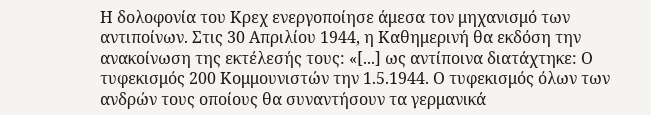Η δολοφονία του Κρεχ ενεργοποίησε άμεσα τον μηχανισμό των αντιποίνων. Στις 30 Απριλίου 1944, η Καθημερινή θα εκδόση την ανακοίνωση της εκτέλεσής τους: «[...] ως αντίποινα διατάχτηκε: Ο τυφεκισμός 200 Κομμουνιστών την 1.5.1944. Ο τυφεκισμός όλων των ανδρών τους οποίους θα συναντήσουν τα γερμανικά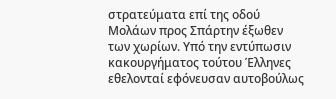στρατεύματα επί της οδού Μολάων προς Σπάρτην έξωθεν των χωρίων. Υπό την εντύπωσιν κακουργήματος τούτου Έλληνες εθελονταί εφόνευσαν αυτοβούλως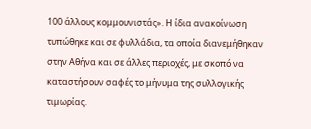100 άλλους κομμουνιστάς». Η ίδια ανακοίνωση τυπώθηκε και σε φυλλάδια, τα οποία διανεμήθηκαν στην Αθήνα και σε άλλες περιοχές, με σκοπό να καταστήσουν σαφές το μήνυμα της συλλογικής τιμωρίας.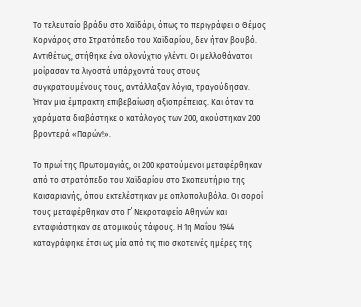Το τελευταίο βράδυ στο Χαϊδάρι, όπως το περιγράφει ο Θέμος Κορνάρος στο Στρατόπεδο του Χαϊδαρίου, δεν ήταν βουβό. Αντιθέτως, στήθηκε ένα ολονύχτιο γλέντι. Οι μελλοθάνατοι μοίρασαν τα λιγοστά υπάρχοντά τους στους συγκρατουμένους τους, αντάλλαξαν λόγια, τραγούδησαν. Ήταν μια έμπρακτη επιβεβαίωση αξιοπρέπειας. Και όταν τα χαράματα διαβάστηκε ο κατάλογος των 200, ακούστηκαν 200 βροντερά «Παρών!».

Το πρωί της Πρωτομαγιάς, οι 200 κρατούμενοι μεταφέρθηκαν από το στρατόπεδο του Χαϊδαρίου στο Σκοπευτήριο της Καισαριανής, όπου εκτελέστηκαν με οπλοπολυβόλα. Οι σοροί τους μεταφέρθηκαν στο Γ΄ Νεκροταφείο Αθηνών και ενταφιάστηκαν σε ατομικούς τάφους. Η 1η Μαΐου 1944 καταγράφηκε έτσι ως μία από τις πιο σκοτεινές ημέρες της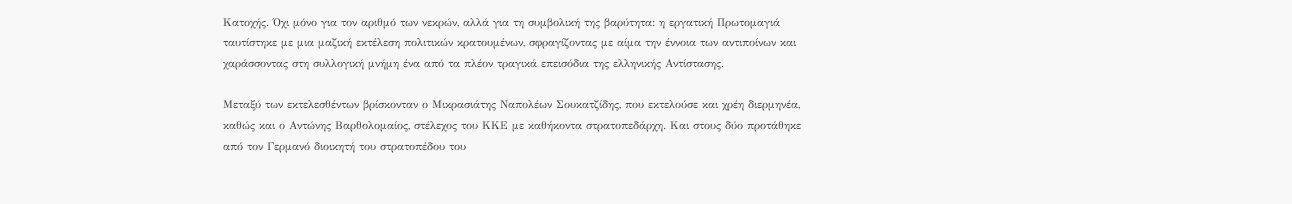Κατοχής. Όχι μόνο για τον αριθμό των νεκρών, αλλά για τη συμβολική της βαρύτητα: η εργατική Πρωτομαγιά ταυτίστηκε με μια μαζική εκτέλεση πολιτικών κρατουμένων, σφραγίζοντας με αίμα την έννοια των αντιποίνων και χαράσσοντας στη συλλογική μνήμη ένα από τα πλέον τραγικά επεισόδια της ελληνικής Αντίστασης.

Μεταξύ των εκτελεσθέντων βρίσκονταν ο Μικρασιάτης Ναπολέων Σουκατζίδης, που εκτελούσε και χρέη διερμηνέα, καθώς και ο Αντώνης Βαρθολομαίος, στέλεχος του ΚΚΕ με καθήκοντα στρατοπεδάρχη. Και στους δύο προτάθηκε από τον Γερμανό διοικητή του στρατοπέδου του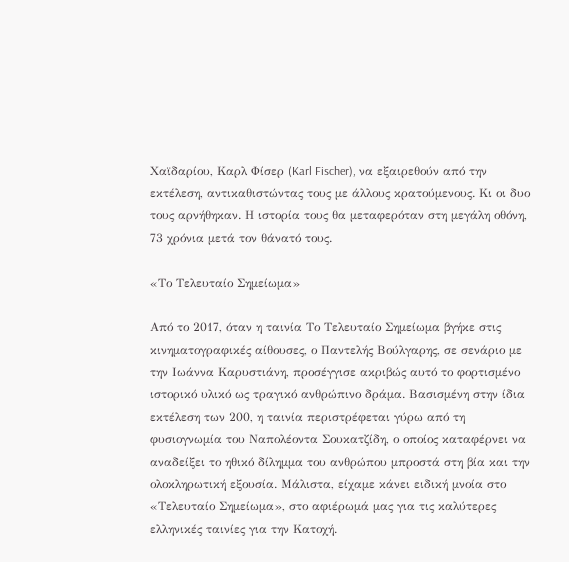Χαϊδαρίου, Καρλ Φίσερ (Karl Fischer), να εξαιρεθούν από την εκτέλεση, αντικαθιστώντας τους με άλλους κρατούμενους. Κι οι δυο τους αρνήθηκαν. Η ιστορία τους θα μεταφερόταν στη μεγάλη οθόνη, 73 χρόνια μετά τον θάνατό τους.

«Το Τελευταίο Σημείωμα»

Από το 2017, όταν η ταινία Το Τελευταίο Σημείωμα βγήκε στις κινηματογραφικές αίθουσες, ο Παντελής Βούλγαρης, σε σενάριο με την Ιωάννα Καρυστιάνη, προσέγγισε ακριβώς αυτό το φορτισμένο ιστορικό υλικό ως τραγικό ανθρώπινο δράμα. Βασισμένη στην ίδια εκτέλεση των 200, η ταινία περιστρέφεται γύρω από τη φυσιογνωμία του Ναπολέοντα Σουκατζίδη, ο οποίος καταφέρνει να αναδείξει το ηθικό δίλημμα του ανθρώπου μπροστά στη βία και την ολοκληρωτική εξουσία. Μάλιστα, είχαμε κάνει ειδική μνοία στο «Τελευταίο Σημείωμα», στο αφιέρωμά μας για τις καλύτερες ελληνικές ταινίες για την Κατοχή.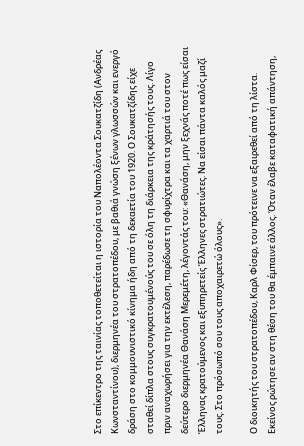Στο επίκεντρο της ταινίας τοποθετείται η ιστορία του Ναπολέοντα Σουκατζίδη (Ανδρέας Κωνσταντίνου), διερμηνέα του στρατοπέδου, με βαθιά γνώση ξένων γλωσσών και ενεργό δράση στο κομμουνιστικό κίνημα ήδη από τη δεκαετία του 1920. Ο Σουκατζίδης είχε σταθεί δίπλα στους συγκρατουμένούς του σε όλη τη διάρκεια της κράτησής τους. Λίγο πριν αναχωρήσει για την εκτέλεση, παρέδωσε τη σφυρίχτρα και τα χαρτιά του στον δεύτερο διερμηνέα Θανάση Μερεμέτη, λέγοντάς του: «Θανάση, μην ξεχνάς ποτέ πως είσαι Έλληνας κρατούμενος και εξυπηρετείς Έλληνες στρατιώτες. Να είσαι πάντα καλός μαζί τους. Στο πρόσωπό σου τους αποχαιρετώ όλους».

Ο διοικητής του στρατοπέδου, Καρλ Φίσερ, του πρότεινε να εξαιρεθεί από τη λίστα. Εκείνος ρώτησε αν στη θέση του θα έμπαινε άλλος. Όταν έλαβε καταφατική απάντηση,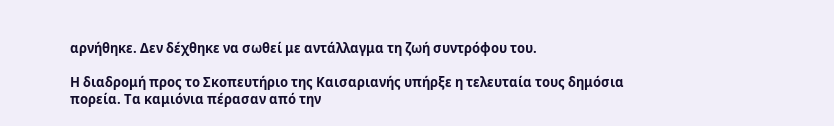αρνήθηκε. Δεν δέχθηκε να σωθεί με αντάλλαγμα τη ζωή συντρόφου του.

Η διαδρομή προς το Σκοπευτήριο της Καισαριανής υπήρξε η τελευταία τους δημόσια πορεία. Τα καμιόνια πέρασαν από την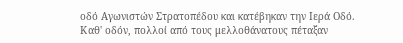οδό Αγωνιστών Στρατοπέδου και κατέβηκαν την Ιερά Οδό. Καθ' οδόν, πολλοί από τους μελλοθάνατους πέταξαν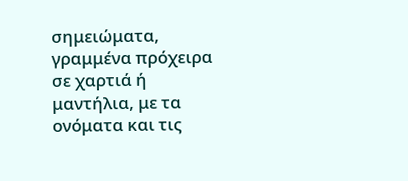σημειώματα, γραμμένα πρόχειρα σε χαρτιά ή μαντήλια, με τα ονόματα και τις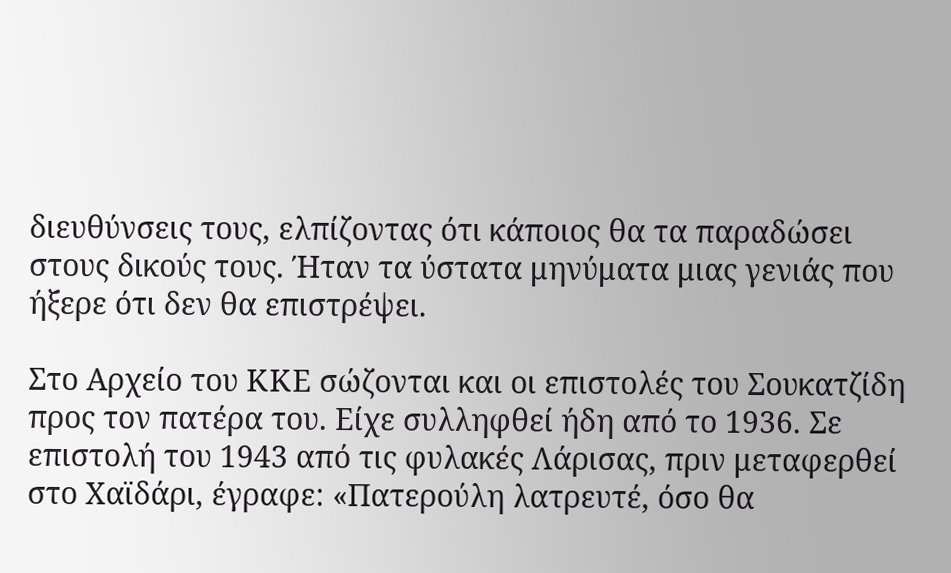διευθύνσεις τους, ελπίζοντας ότι κάποιος θα τα παραδώσει στους δικούς τους. Ήταν τα ύστατα μηνύματα μιας γενιάς που ήξερε ότι δεν θα επιστρέψει.

Στο Αρχείο του ΚΚΕ σώζονται και οι επιστολές του Σουκατζίδη προς τον πατέρα του. Είχε συλληφθεί ήδη από το 1936. Σε επιστολή του 1943 από τις φυλακές Λάρισας, πριν μεταφερθεί στο Χαϊδάρι, έγραφε: «Πατερούλη λατρευτέ, όσο θα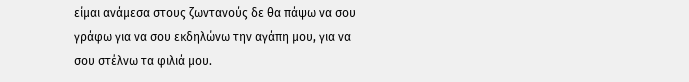είμαι ανάμεσα στους ζωντανούς δε θα πάψω να σου γράφω για να σου εκδηλώνω την αγάπη μου, για να σου στέλνω τα φιλιά μου.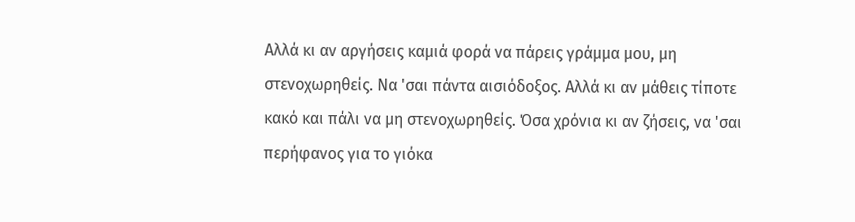Αλλά κι αν αργήσεις καμιά φορά να πάρεις γράμμα μου, μη στενοχωρηθείς. Να 'σαι πάντα αισιόδοξος. Αλλά κι αν μάθεις τίποτε κακό και πάλι να μη στενοχωρηθείς. Όσα χρόνια κι αν ζήσεις, να 'σαι περήφανος για το γιόκα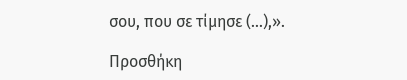σου, που σε τίμησε (...),».

Προσθήκη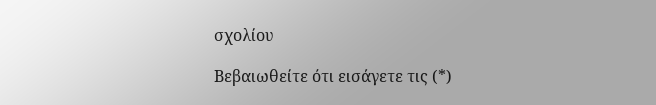σχολίου

Βεβαιωθείτε ότι εισάγετε τις (*)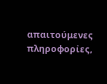απαιτούμενες πληροφορίες,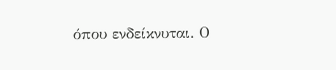όπου ενδείκνυται. Ο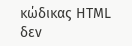κώδικας HTML δεν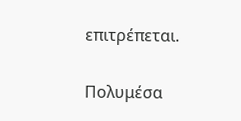επιτρέπεται.

Πολυμέσα